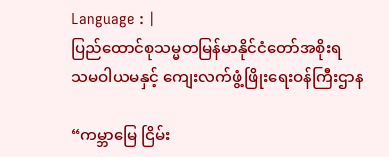Language : |
ပြည်ထောင်စုသမ္မတမြန်မာနိုင်ငံတော်အစိုးရ
သမဝါယမနှင့် ကျေးလက်ဖွံ့ဖြိုးရေးဝန်ကြီးဌာန

“ကမ္ဘာမြေ ငြိမ်း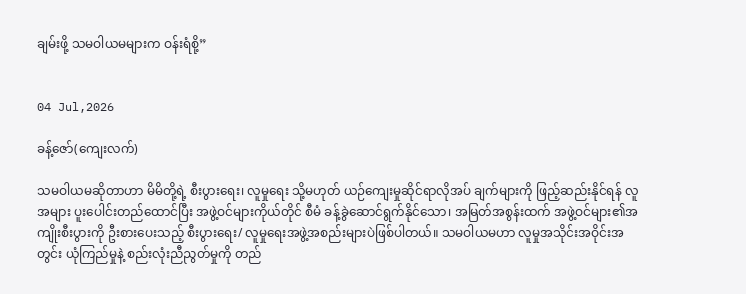ချမ်းဖို့ သမဝါယမများက ဝန်းရံစို့”


04 Jul,2026

ခန့်ဇော်(ကျေးလက်)

သမဝါယမဆိုတာဟာ မိမိတို့ရဲ့ စီးပွားရေး၊ လူမှုရေး သို့မဟုတ် ယဉ်ကျေးမှုဆိုင်ရာလိုအပ် ချက်များကို ဖြည့်ဆည်းနိုင်ရန် လူအများ ပူးပေါင်းတည်ထောင်ပြီး အဖွဲ့ဝင်များကိုယ်တိုင် စီမံ ခန့်ခွဲဆောင်ရွက်နိုင်သော၊ အမြတ်အစွန်းထက် အဖွဲ့ဝင်များ၏အကျိုးစီးပွားကို ဦးစားပေးသည့် စီးပွားရေး/ လူမှုရေးအဖွဲ့အစည်းများပဲဖြစ်ပါတယ်။ သမဝါယမဟာ လူမှုအသိုင်းအဝိုင်းအတွင်း ယုံကြည်မှုနဲ့ စည်းလုံးညီညွတ်မှုကို တည်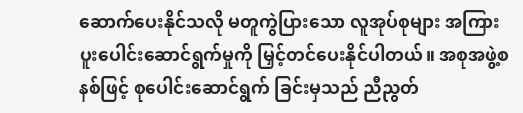ဆောက်ပေးနိုင်သလို မတူကွဲပြားသော လူအုပ်စုများ အကြား ပူးပေါင်းဆောင်ရွက်မှုကို မြှင့်တင်ပေးနိုင်ပါတယ်။ အစုအဖွဲ့စနစ်ဖြင့် စုပေါင်းဆောင်ရွက် ခြင်းမှသည် ညီညွတ်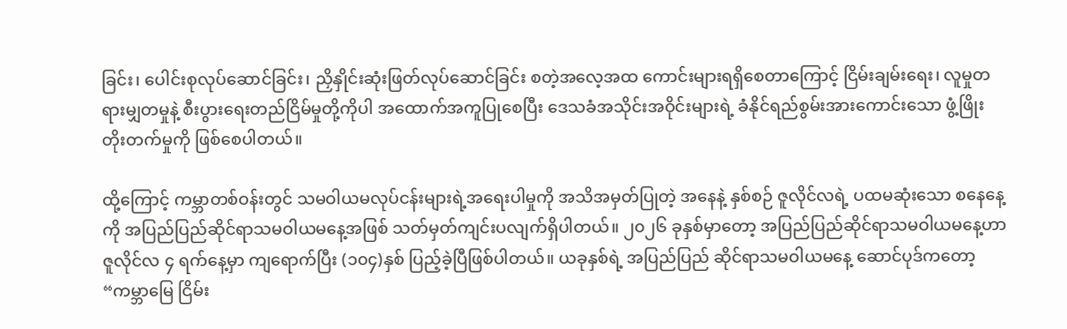ခြင်း၊ ပေါင်းစုလုပ်ဆောင်ခြင်း၊ ညှိနှိုင်းဆုံးဖြတ်လုပ်ဆောင်ခြင်း စတဲ့အလေ့အထ ကောင်းများရရှိစေတာကြောင့် ငြိမ်းချမ်းရေး၊ လူမှုတရားမျှတမှုနဲ့ စီးပွားရေးတည်ငြိမ်မှုတို့ကိုပါ အထောက်အကူပြုစေပြီး ဒေသခံအသိုင်းအဝိုင်းများရဲ့ ခံနိုင်ရည်စွမ်းအားကောင်းသော ဖွံ့ဖြိုး တိုးတက်မှုကို ဖြစ်စေပါတယ်။

ထို့ကြောင့် ကမ္ဘာတစ်ဝန်းတွင် သမဝါယမလုပ်ငန်းများရဲ့အရေးပါမှုကို အသိအမှတ်ပြုတဲ့ အနေနဲ့ နှစ်စဉ် ဇူလိုင်လရဲ့ ပထမဆုံးသော စနေနေ့ကို အပြည်ပြည်ဆိုင်ရာသမဝါယမနေ့အဖြစ် သတ်မှတ်ကျင်းပလျက်ရှိပါတယ်။ ၂၀၂၆ ခုနှစ်မှာတော့ အပြည်ပြည်ဆိုင်ရာသမဝါယမနေ့ဟာ ဇူလိုင်လ ၄ ရက်နေ့မှာ ကျရောက်ပြီး (၁၀၄)နှစ် ပြည့်ခဲ့ပြီဖြစ်ပါတယ်။ ယခုနှစ်ရဲ့ အပြည်ပြည် ဆိုင်ရာသမဝါယမနေ့ ဆောင်ပုဒ်ကတော့ “ကမ္ဘာမြေ ငြိမ်း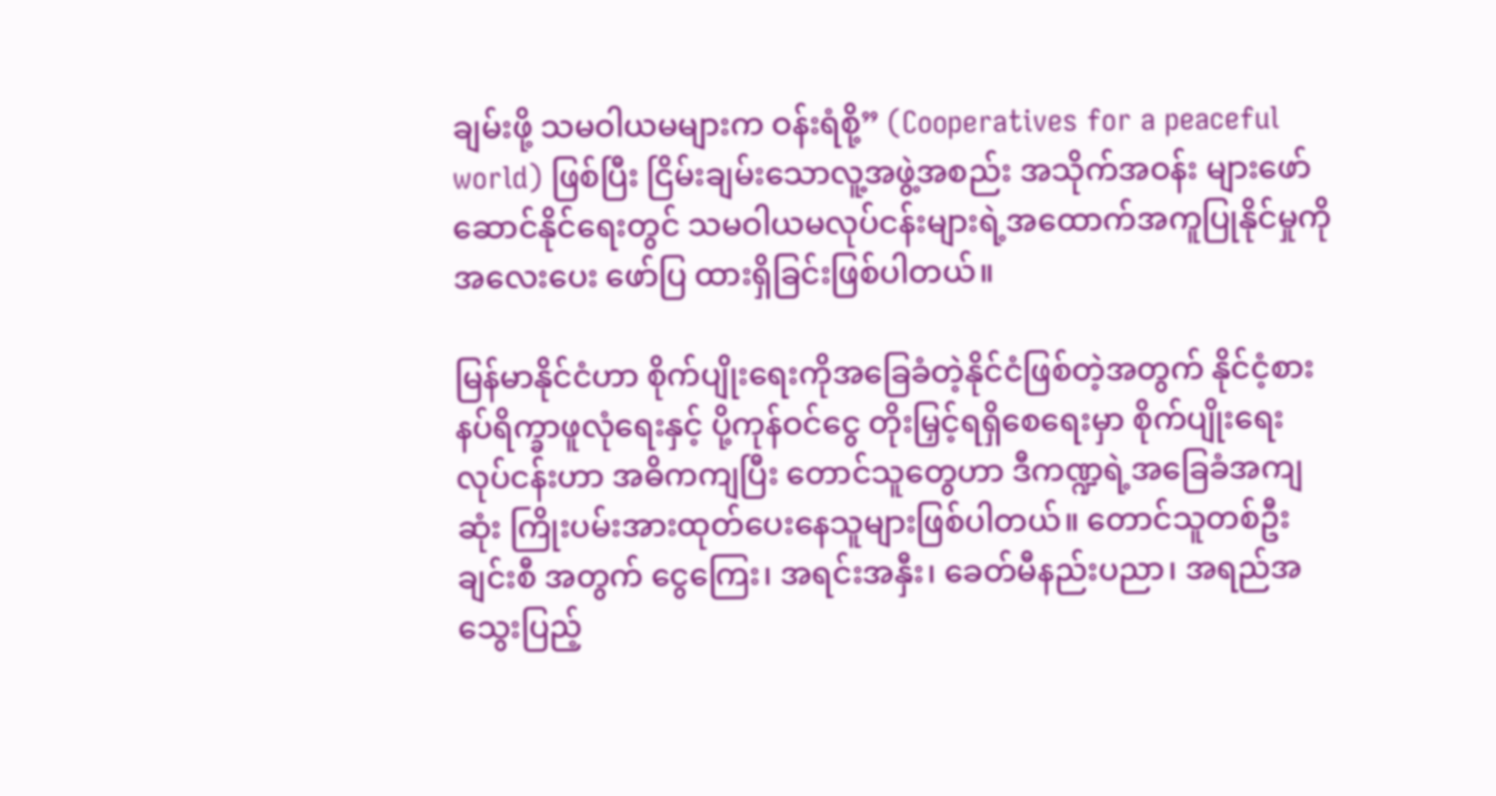ချမ်းဖို့ သမဝါယမများက ဝန်းရံစို့” (Cooperatives for a peaceful world) ဖြစ်ပြီး ငြိမ်းချမ်းသောလူ့အဖွဲ့အစည်း အသိုက်အဝန်း များဖော်ဆောင်နိုင်ရေးတွင် သမဝါယမလုပ်ငန်းများရဲ့အထောက်အကူပြုနိုင်မှုကို အလေးပေး ဖော်ပြ ထားရှိခြင်းဖြစ်ပါတယ်။

မြန်မာနိုင်ငံဟာ စိုက်ပျိုးရေးကိုအခြေခံတဲ့နိုင်ငံဖြစ်တဲ့အတွက် နိုင်ငံ့စားနပ်ရိက္ခာဖူလုံရေးနှင့် ပို့ကုန်ဝင်ငွေ တိုးမြှင့်ရရှိစေရေးမှာ စိုက်ပျိုးရေးလုပ်ငန်းဟာ အဓိကကျပြီး တောင်သူတွေဟာ ဒီကဏ္ဍရဲ့အခြေခံအကျဆုံး ကြိုးပမ်းအားထုတ်ပေးနေသူများဖြစ်ပါတယ်။ တောင်သူတစ်ဦးချင်းစီ အတွက် ငွေကြေး၊ အရင်းအနှီး၊ ခေတ်မီနည်းပညာ၊ အရည်အသွေးပြည့်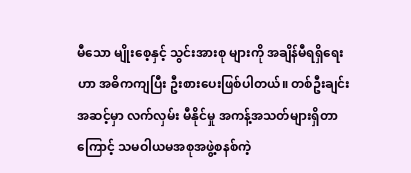မီသော မျိုးစေ့နှင့် သွင်းအားစု များကို အချိန်မီရရှိရေးဟာ အဓိကကျပြီး ဦးစားပေးဖြစ်ပါတယ်။ တစ်ဦးချင်းအဆင့်မှာ လက်လှမ်း မီနိုင်မှု အကန့်အသတ်များရှိတာကြောင့် သမဝါယမအစုအဖွဲ့စနစ်ကဲ့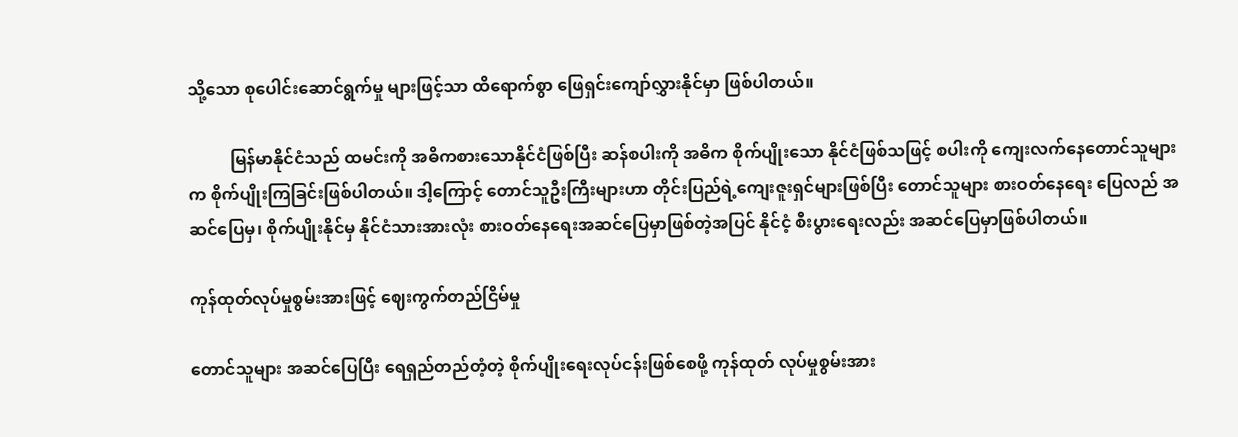သို့သော စုပေါင်းဆောင်ရွက်မှု များဖြင့်သာ ထိရောက်စွာ ဖြေရှင်းကျော်လွှားနိုင်မှာ ဖြစ်ပါတယ်။

          မြန်မာနိုင်ငံသည် ထမင်းကို အဓိကစားသောနိုင်ငံဖြစ်ပြီး ဆန်စပါးကို အဓိက စိုက်ပျိုးသော နိုင်ငံဖြစ်သဖြင့် စပါးကို ကျေးလက်နေတောင်သူများက စိုက်ပျိုးကြခြင်းဖြစ်ပါတယ်။ ဒါ့ကြောင့် တောင်သူဦးကြီးများဟာ တိုင်းပြည်ရဲ့ကျေးဇူးရှင်များဖြစ်ပြီး တောင်သူများ စားဝတ်နေရေး ပြေလည် အဆင်ပြေမှ၊ စိုက်ပျိုးနိုင်မှ နိုင်ငံသားအားလုံး စားဝတ်နေရေးအဆင်ပြေမှာဖြစ်တဲ့အပြင် နိုင်ငံ့ စီးပွားရေးလည်း အဆင်ပြေမှာဖြစ်ပါတယ်။

ကုန်ထုတ်လုပ်မှုစွမ်းအားဖြင့် ဈေးကွက်တည်ငြိမ်မှု

တောင်သူများ အဆင်ပြေပြီး ရေရှည်တည်တံ့တဲ့ စိုက်ပျိုးရေးလုပ်ငန်းဖြစ်စေဖို့ ကုန်ထုတ် လုပ်မှုစွမ်းအား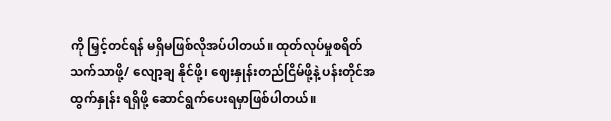ကို မြှင့်တင်ရန် မရှိမဖြစ်လိုအပ်ပါတယ်။ ထုတ်လုပ်မှုစရိတ် သက်သာဖို့/ လျော့ချ နိုင်ဖို့၊ ဈေးနှုန်းတည်ငြိမ်ဖို့နဲ့ ပန်းတိုင်အထွက်နှုန်း ရရှိဖို့ ဆောင်ရွက်ပေးရမှာဖြစ်ပါတယ်။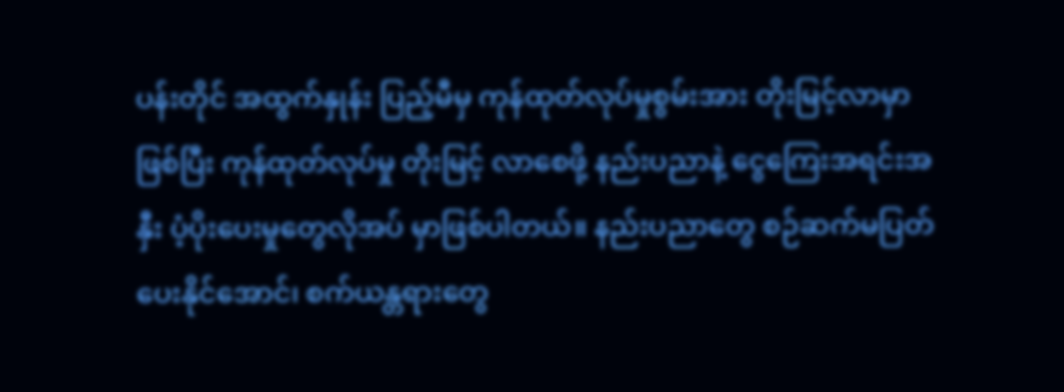ပန်းတိုင် အထွက်နှုန်း ပြည့်မီမှ ကုန်ထုတ်လုပ်မှုစွမ်းအား တိုးမြင့်လာမှာဖြစ်ပြီး ကုန်ထုတ်လုပ်မှု တိုးမြင့် လာစေဖို့ နည်းပညာနဲ့ ငွေကြေးအရင်းအနှီး ပံ့ပိုးပေးမှုတွေလိုအပ် မှာဖြစ်ပါတယ်။ နည်းပညာတွေ စဉ်ဆက်မပြတ်ပေးနိုင်အောင်၊ စက်ယန္တရားတွေ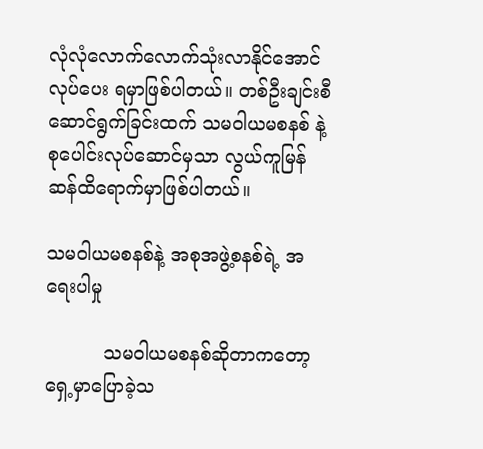လုံလုံလောက်လောက်သုံးလာနိုင်အောင် လုပ်ပေး ရမှာဖြစ်ပါတယ်။ တစ်ဦးချင်းစီ ဆောင်ရွက်ခြင်းထက် သမဝါယမစနစ် နဲ့ စုပေါင်းလုပ်ဆောင်မှသာ လွယ်ကူမြန်ဆန်ထိရောက်မှာဖြစ်ပါတယ်။

သမဝါယမစနစ်နဲ့ အစုအဖွဲ့စနစ်ရဲ့ အရေးပါမှု

          သမဝါယမစနစ်ဆိုတာကတော့ ရှေ့မှာပြောခဲ့သ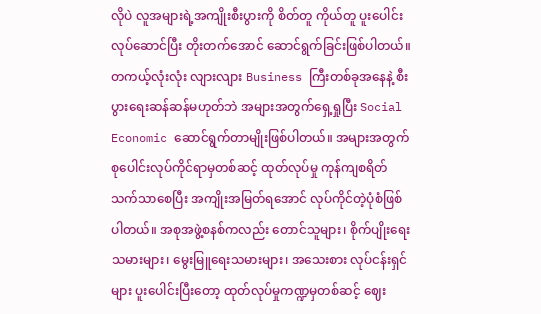လိုပဲ လူအများရဲ့အကျိုးစီးပွားကို စိတ်တူ ကိုယ်တူ ပူးပေါင်းလုပ်ဆောင်ပြီး တိုးတက်အောင် ဆောင်ရွက်ခြင်းဖြစ်ပါတယ်။ တကယ့်လုံးလုံး လျားလျား Business ကြီးတစ်ခုအနေနဲ့ စီးပွားရေးဆန်ဆန်မဟုတ်ဘဲ အများအတွက်ရှေ့ရှုပြီး Social Economic ဆောင်ရွက်တာမျိုးဖြစ်ပါတယ်။ အများအတွက် စုပေါင်းလုပ်ကိုင်ရာမှတစ်ဆင့် ထုတ်လုပ်မှု ကုန်ကျစရိတ်သက်သာစေပြီး အကျိုးအမြတ်ရအောင် လုပ်ကိုင်တဲ့ပုံစံဖြစ်ပါတယ်။ အစုအဖွဲ့စနစ်ကလည်း တောင်သူများ၊ စိုက်ပျိုးရေးသမားများ၊ မွေးမြူရေးသမားများ၊ အသေးစား လုပ်ငန်းရှင်များ ပူးပေါင်းပြီးတော့ ထုတ်လုပ်မှုကဏ္ဍမှတစ်ဆင့် ဈေး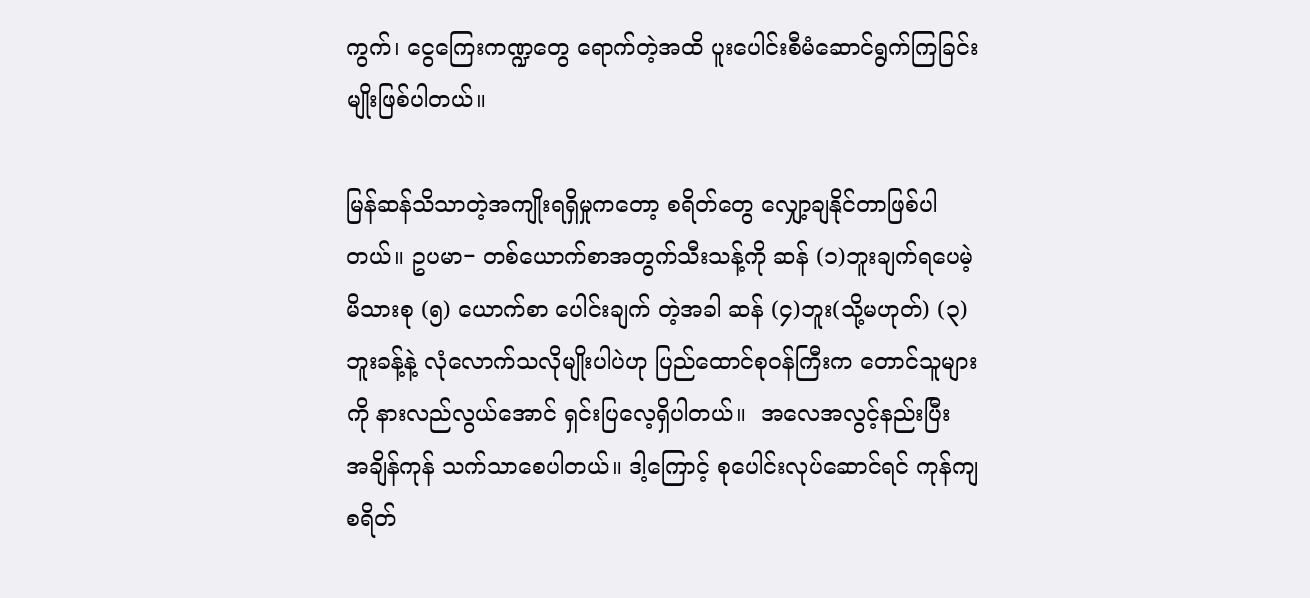ကွက်၊ ငွေကြေးကဏ္ဍတွေ ရောက်တဲ့အထိ ပူးပေါင်းစီမံဆောင်ရွက်ကြခြင်းမျိုးဖြစ်ပါတယ်။

မြန်ဆန်သိသာတဲ့အကျိုးရရှိမှုကတော့ စရိတ်တွေ လျှော့ချနိုင်တာဖြစ်ပါတယ်။ ဥပမာ− တစ်ယောက်စာအတွက်သီးသန့်ကို ဆန် (၁)ဘူးချက်ရပေမဲ့ မိသားစု (၅) ယောက်စာ ပေါင်းချက် တဲ့အခါ ဆန် (၄)ဘူး(သို့မဟုတ်) (၃)ဘူးခန့်နဲ့ လုံလောက်သလိုမျိုးပါပဲဟု ပြည်ထောင်စုဝန်ကြီးက တောင်သူများကို နားလည်လွယ်အောင် ရှင်းပြလေ့ရှိပါတယ်။  အလေအလွင့်နည်းပြီး အချိန်ကုန် သက်သာစေပါတယ်။ ဒါ့ကြောင့် စုပေါင်းလုပ်ဆောင်ရင် ကုန်ကျစရိတ်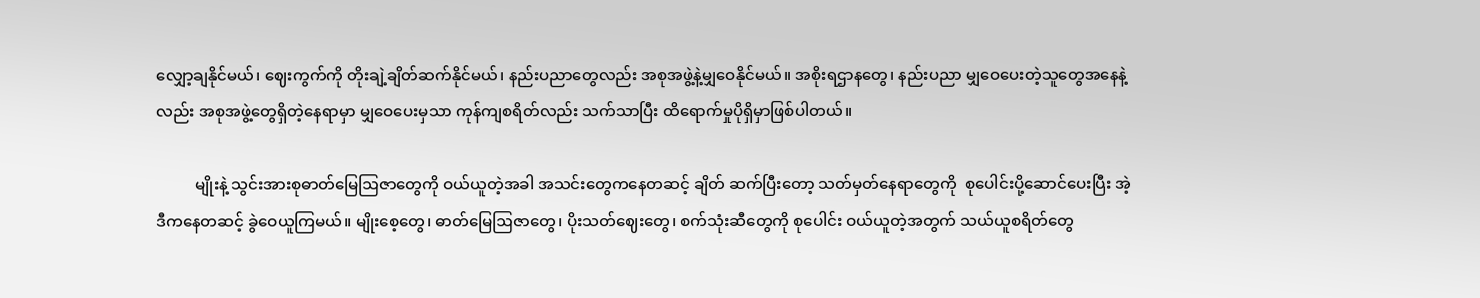လျှော့ချနိုင်မယ်၊ ဈေးကွက်ကို တိုးချဲ့ချိတ်ဆက်နိုင်မယ်၊ နည်းပညာတွေလည်း အစုအဖွဲ့နဲ့မျှဝေနိုင်မယ်။ အစိုးရဌာနတွေ၊ နည်းပညာ မျှဝေပေးတဲ့သူတွေအနေနဲ့လည်း အစုအဖွဲ့တွေရှိတဲ့နေရာမှာ မျှဝေပေးမှသာ ကုန်ကျစရိတ်လည်း သက်သာပြီး ထိရောက်မှုပိုရှိမှာဖြစ်ပါတယ်။

          မျိုးနဲ့ သွင်းအားစုဓာတ်မြေဩဇာတွေကို ဝယ်ယူတဲ့အခါ အသင်းတွေကနေတဆင့် ချိတ် ဆက်ပြီးတော့ သတ်မှတ်နေရာတွေကို  စုပေါင်းပို့ဆောင်ပေးပြီး အဲ့ဒီကနေတဆင့် ခွဲဝေယူကြမယ်။ မျိုးစေ့တွေ၊ ဓာတ်မြေဩဇာတွေ၊ ပိုးသတ်ဈေးတွေ၊ စက်သုံးဆီတွေကို စုပေါင်း ဝယ်ယူတဲ့အတွက် သယ်ယူစရိတ်တွေ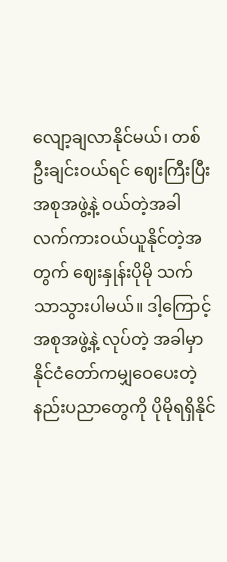လျော့ချလာနိုင်မယ်၊ တစ်ဦးချင်းဝယ်ရင် ဈေးကြီးပြီး အစုအဖွဲ့နဲ့ ဝယ်တဲ့အခါ လက်ကားဝယ်ယူနိုင်တဲ့အတွက် ဈေးနှုန်းပိုမို သက်သာသွားပါမယ်။ ဒါ့ကြောင့် အစုအဖွဲ့နဲ့ လုပ်တဲ့ အခါမှာ နိုင်ငံတော်ကမျှဝေပေးတဲ့ နည်းပညာတွေကို ပိုမိုရရှိနိုင်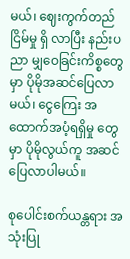မယ်၊ ဈေးကွက်တည်ငြိမ်မှု ရှိ လာပြီး နည်းပညာ မျှဝေခြင်းကိစ္စတွေမှာ ပိုမိုအဆင်ပြေလာမယ်၊ ငွေကြေး အထောက်အပံ့ရရှိမှု တွေမှာ ပိုမိုလွယ်ကူ အဆင်ပြေလာပါမယ်။

စုပေါင်းစက်ယန္တရား အသုံးပြု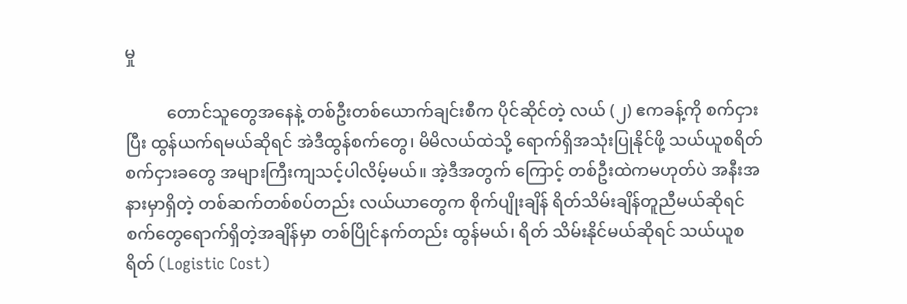မှု

          တောင်သူတွေအနေနဲ့ တစ်ဦးတစ်ယောက်ချင်းစီက ပိုင်ဆိုင်တဲ့ လယ် (၂) ဧကခန့်ကို စက်ငှားပြီး ထွန်ယက်ရမယ်ဆိုရင် အဲဒီထွန်စက်တွေ၊ မိမိလယ်ထဲသို့ ရောက်ရှိအသုံးပြုနိုင်ဖို့ သယ်ယူစရိတ် စက်ငှားခတွေ အများကြီးကျသင့်ပါလိမ့်မယ်။ အဲ့ဒီအတွက် ကြောင့် တစ်ဦးထဲကမဟုတ်ပဲ အနီးအနားမှာရှိတဲ့ တစ်ဆက်တစ်စပ်တည်း လယ်ယာတွေက စိုက်ပျိုးချိန် ရိတ်သိမ်းချိန်တူညီမယ်ဆိုရင် စက်တွေရောက်ရှိတဲ့အချိန်မှာ တစ်ပြိုင်နက်တည်း ထွန်မယ်၊ ရိတ် သိမ်းနိုင်မယ်ဆိုရင် သယ်ယူစရိတ် (Logistic Cost)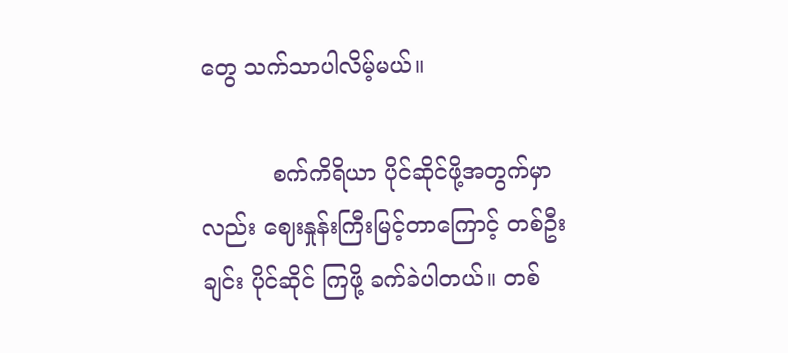တွေ သက်သာပါလိမ့်မယ်။

          စက်ကိရိယာ ပိုင်ဆိုင်ဖို့အတွက်မှာလည်း ဈေးနှုန်းကြီးမြင့်တာကြောင့် တစ်ဦးချင်း ပိုင်ဆိုင် ကြဖို့ ခက်ခဲပါတယ်။ တစ်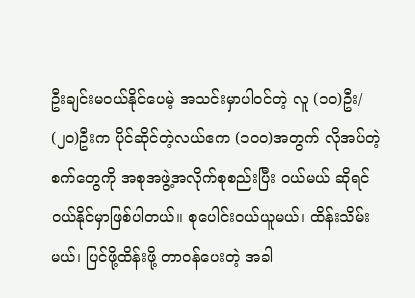ဦးချင်းမဝယ်နိုင်ပေမဲ့ အသင်းမှာပါဝင်တဲ့ လူ (၁၀)ဦး/ (၂၀)ဦးက ပိုင်ဆိုင်တဲ့လယ်ဧက (၁၀၀)အတွက် လိုအပ်တဲ့စက်တွေကို အစုအဖွဲ့အလိုက်စုစည်းပြီး ဝယ်မယ် ဆိုရင် ဝယ်နိုင်မှာဖြစ်ပါတယ်။ စုပေါင်းဝယ်ယူမယ်၊ ထိန်းသိမ်းမယ်၊ ပြင်ဖို့ထိန်းဖို့ တာဝန်ပေးတဲ့ အခါ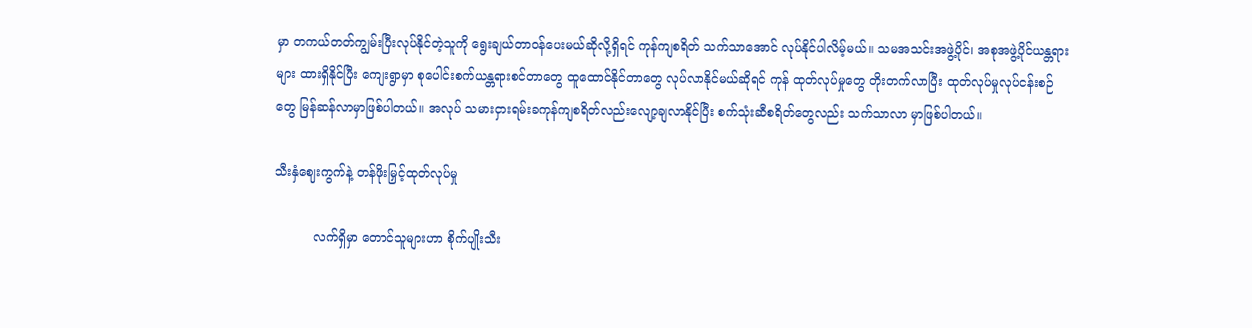မှာ တကယ်တတ်ကျွမ်းပြီးလုပ်နိုင်တဲ့သူကို ရွေးချယ်တာဝန်ပေးမယ်ဆိုလို့ရှိရင် ကုန်ကျစရိတ် သက်သာအောင် လုပ်နိုင်ပါလိမ့်မယ်။ သမအသင်းအဖွဲ့ပိုင်၊ အစုအဖွဲ့ပိုင်ယန္တရားများ ထားရှိနိုင်ပြီး ကျေးရွာမှာ စုပေါင်းစက်ယန္တရားစင်တာတွေ ထူထောင်နိုင်တာတွေ လုပ်လာနိုင်မယ်ဆိုရင် ကုန် ထုတ်လုပ်မှုတွေ တိုးတက်လာပြီး ထုတ်လုပ်မှုလုပ်ငန်းစဉ်တွေ မြန်ဆန်လာမှာဖြစ်ပါတယ်။ အလုပ် သမားငှားရမ်းခကုန်ကျစရိတ်လည်းလျော့ချလာနိုင်ပြီး စက်သုံးဆီစရိတ်တွေလည်း သက်သာလာ မှာဖြစ်ပါတယ်။

သီးနှံဈေးကွက်နဲ့ တန်ဖိုးမြှင့်ထုတ်လုပ်မှု

          လက်ရှိမှာ တောင်သူများဟာ စိုက်ပျိုးသီး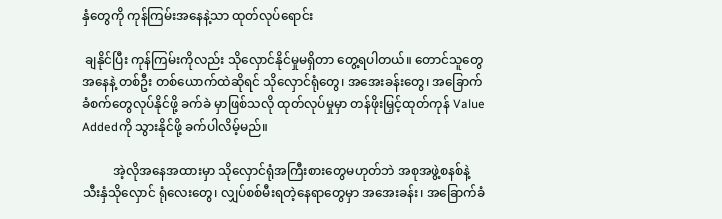နှံတွေကို ကုန်ကြမ်းအနေနဲ့သာ ထုတ်လုပ်ရောင်း

 ချနိုင်ပြီး ကုန်ကြမ်းကိုလည်း သိုလှောင်နိုင်မှုမရှိတာ တွေ့ရပါတယ်။ တောင်သူတွေအနေနဲ့ တစ်ဦး တစ်ယောက်ထဲဆိုရင် သိုလှောင်ရုံတွေ၊ အအေးခန်းတွေ၊ အခြောက်ခံစက်တွေလုပ်နိုင်ဖို့ ခက်ခဲ မှာဖြစ်သလို ထုတ်လုပ်မှုမှာ တန်ဖိုးမြှင့်ထုတ်ကုန် Value Addedကို သွားနိုင်ဖို့ ခက်ပါလိမ့်မည်။

          အဲ့လိုအနေအထားမှာ သိုလှောင်ရုံအကြီးစားတွေမဟုတ်ဘဲ အစုအဖွဲ့စနစ်နဲ့ သီးနှံသိုလှောင် ရုံလေးတွေ၊ လျှပ်စစ်မီးရတဲ့နေရာတွေမှာ အအေးခန်း၊ အခြောက်ခံ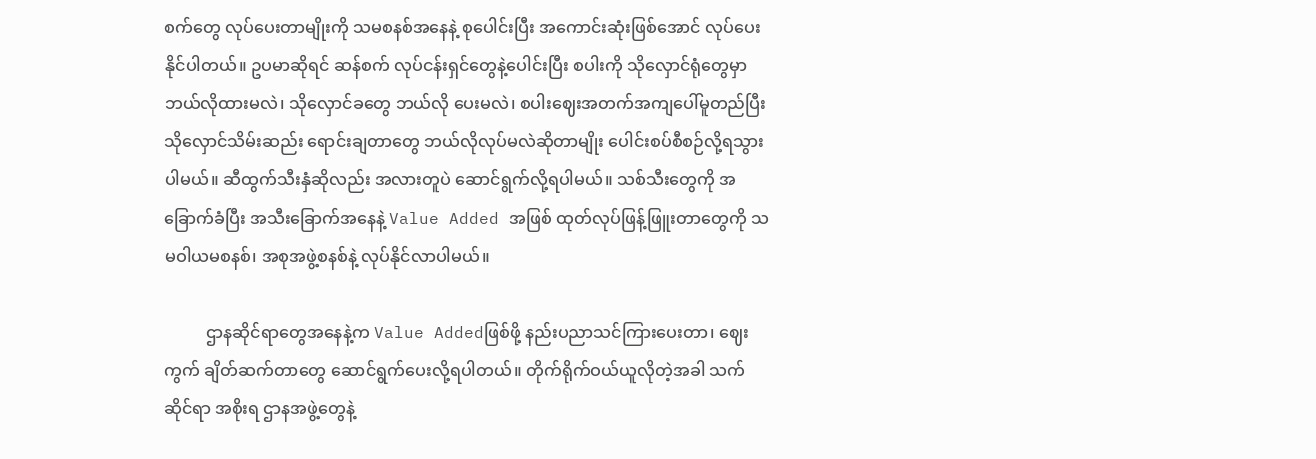စက်တွေ လုပ်ပေးတာမျိုးကို သမစနစ်အနေနဲ့ စုပေါင်းပြီး အကောင်းဆုံးဖြစ်အောင် လုပ်ပေးနိုင်ပါတယ်။ ဥပမာဆိုရင် ဆန်စက် လုပ်ငန်းရှင်တွေနဲ့ပေါင်းပြီး စပါးကို သိုလှောင်ရုံတွေမှာ ဘယ်လိုထားမလဲ၊ သိုလှောင်ခတွေ ဘယ်လို ပေးမလဲ၊ စပါးဈေးအတက်အကျပေါ်မူတည်ပြီး သိုလှောင်သိမ်းဆည်း ရောင်းချတာတွေ ဘယ်လိုလုပ်မလဲဆိုတာမျိုး ပေါင်းစပ်စီစဉ်လို့ရသွားပါမယ်။ ဆီထွက်သီးနှံဆိုလည်း အလားတူပဲ ဆောင်ရွက်လို့ရပါမယ်။ သစ်သီးတွေကို အခြောက်ခံပြီး အသီးခြောက်အနေနဲ့ Value Added အဖြစ် ထုတ်လုပ်ဖြန့်ဖြူးတာတွေကို သမဝါယမစနစ်၊ အစုအဖွဲ့စနစ်နဲ့ လုပ်နိုင်လာပါမယ်။

          ဌာနဆိုင်ရာတွေအနေနဲ့က Value Addedဖြစ်ဖို့ နည်းပညာသင်ကြားပေးတာ၊ ဈေးကွက် ချိတ်ဆက်တာတွေ ဆောင်ရွက်ပေးလို့ရပါတယ်။ တိုက်ရိုက်ဝယ်ယူလိုတဲ့အခါ သက်ဆိုင်ရာ အစိုးရ ဌာနအဖွဲ့တွေနဲ့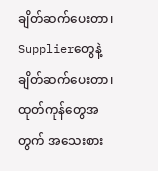ချိတ်ဆက်ပေးတာ၊ Supplierတွေနဲ့ ချိတ်ဆက်ပေးတာ၊ ထုတ်ကုန်တွေအတွက် အသေးစား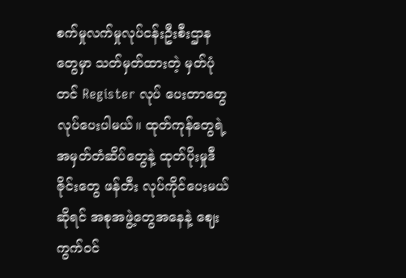စက်မှုလက်မှုလုပ်ငန်းဦးစီးဌာနတွေမှာ သတ်မှတ်ထားတဲ့ မှတ်ပုံတင် Register လုပ် ပေးတာတွေ လုပ်ပေးပါမယ်။ ထုတ်ကုန်တွေရဲ့အမှတ်တံဆိပ်တွေနဲ့ ထုတ်ပိုးမှုဒီဇိုင်းတွေ ဖန်တီး လုပ်ကိုင်ပေးမယ်ဆိုရင် အစုအဖွဲ့တွေအနေနဲ့ ဈေးကွက်ဝင်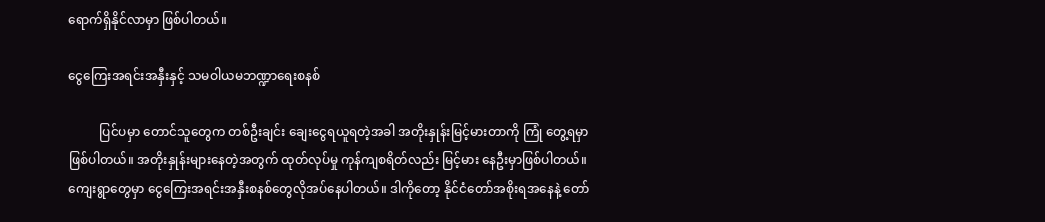ရောက်ရှိနိုင်လာမှာ ဖြစ်ပါတယ်။

ငွေကြေးအရင်းအနှီးနှင့် သမဝါယမဘဏ္ဍာရေးစနစ်

          ပြင်ပမှာ တောင်သူတွေက တစ်ဦးချင်း ချေးငွေရယူရတဲ့အခါ အတိုးနှုန်းမြင့်မားတာကို ကြုံ တွေ့ရမှာ ဖြစ်ပါတယ်။ အတိုးနှုန်းများနေတဲ့အတွက် ထုတ်လုပ်မှု ကုန်ကျစရိတ်လည်း မြင့်မား နေဦးမှာဖြစ်ပါတယ်။ ကျေးရွာတွေမှာ ငွေကြေးအရင်းအနှီးစနစ်တွေလိုအပ်နေပါတယ်။ ဒါကိုတော့ နိုင်ငံတော်အစိုးရအနေနဲ့ တော်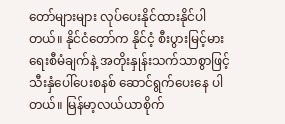တော်များများ လုပ်ပေးနိုင်ထားနိုင်ပါတယ်။ နိုင်ငံတော်က နိုင်ငံ့ စီးပွားမြင့်မားရေးစီမံချက်နဲ့ အတိုးနှုန်းသက်သာစွာဖြင့် သီးနှံပေါ်ပေးစနစ် ဆောင်ရွက်ပေးနေ ပါတယ်။ မြန်မာ့လယ်ယာစိုက်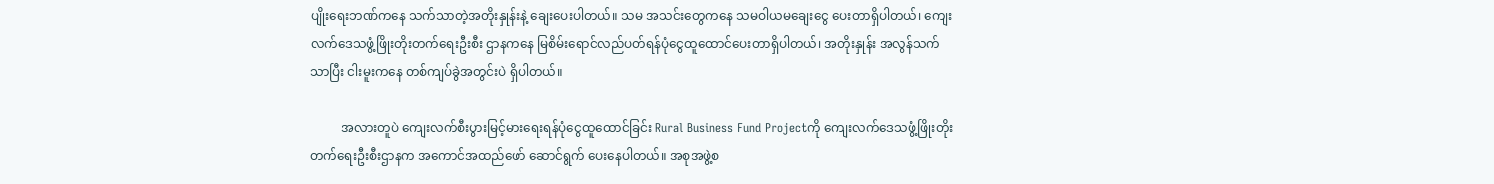ပျိုးရေးဘဏ်ကနေ သက်သာတဲ့အတိုးနှုန်းနဲ့ ချေးပေးပါတယ်။ သမ အသင်းတွေကနေ သမဝါယမချေးငွေ ပေးတာရှိပါတယ်၊ ကျေးလက်ဒေသဖွံ့ဖြိုးတိုးတက်ရေးဦးစီး ဌာနကနေ မြစိမ်းရောင်လည်ပတ်ရန်ပုံငွေထူထောင်ပေးတာရှိပါတယ်၊ အတိုးနှုန်း အလွန်သက်သာပြီး ငါးမူးကနေ တစ်ကျပ်ခွဲအတွင်းပဲ ရှိပါတယ်။

          အလားတူပဲ ကျေးလက်စီးပွားမြင့်မားရေးရန်ပုံငွေထူထောင်ခြင်း Rural Business Fund Projectကို ကျေးလက်ဒေသဖွံ့ဖြိုးတိုးတက်ရေးဦးစီးဌာနက အကောင်အထည်ဖော် ဆောင်ရွက် ပေးနေပါတယ်။ အစုအဖွဲ့စ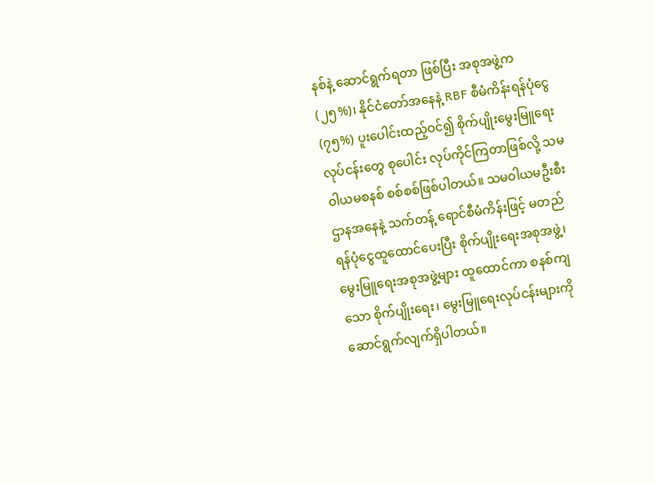နစ်နဲ့ ဆောင်ရွက်ရတာ ဖြစ်ပြီး အစုအဖွဲ့က (၂၅%)၊ နိုင်ငံတော်အနေနဲ့ RBF စီမံကိန်းရန်ပုံငွေ (၇၅%) ပူးပေါင်းထည့်ဝင်၍ စိုက်ပျိုးမွေးမြူရေးလုပ်ငန်းတွေ စုပေါင်း လုပ်ကိုင်ကြတာဖြစ်လို့ သမဝါယမစနစ် စစ်စစ်ဖြစ်ပါတယ်။ သမဝါယမဦးစီးဌာနအနေနဲ့ သက်တန့် ရောင်စီမံကိန်းဖြင့် မတည်ရန်ပုံငွေထူထောင်ပေးပြီး စိုက်ပျိုးရေးအစုအဖွဲ့၊ မွေးမြူရေးအစုအဖွဲ့များ ထူထောင်ကာ စနစ်ကျသော စိုက်ပျိုးရေး၊ မွေးမြူရေးလုပ်ငန်းများကို ဆောင်ရွက်လျက်ရှိပါတယ်။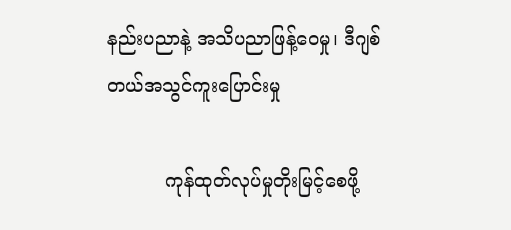နည်းပညာနဲ့ အသိပညာဖြန့်ဝေမှု၊ ဒီဂျစ်တယ်အသွင်ကူးပြောင်းမှု

          ကုန်ထုတ်လုပ်မှုတိုးမြင့်စေဖို့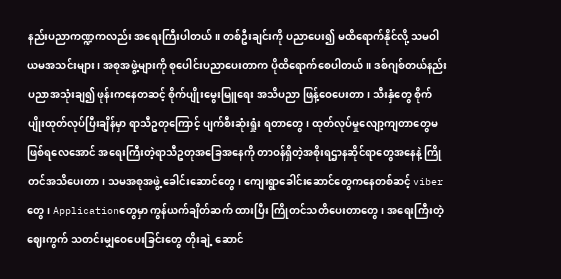နည်းပညာကဏ္ဍကလည်း အရေးကြီးပါတယ်။ တစ်ဦးချင်းကို ပညာပေး၍ မထိရောက်နိုင်လို့ သမဝါယမအသင်းများ၊ အစုအဖွဲ့များကို စုပေါင်းပညာပေးတာက ပိုထိရောက်စေပါတယ်။ ဒစ်ဂျစ်တယ်နည်းပညာအသုံးချ၍ ဖုန်းကနေတဆင့် စိုက်ပျိုးမွေးမြူရေး အသိပညာ ဖြန့်ဝေပေးတာ၊ သီးနှံတွေ စိုက်ပျိုးထုတ်လုပ်ပြီးချိန်မှာ ရာသီဥတုကြောင့် ပျက်စီးဆုံးရှုံး ရတာတွေ၊ ထုတ်လုပ်မှုလျော့ကျတာတွေမဖြစ်ရလေအောင် အရေးကြီးတဲ့ရာသီဥတုအခြေအနေကို တာဝန်ရှိတဲ့အစိုးရဌာနဆိုင်ရာတွေအနေနဲ့ ကြိုတင်အသိပေးတာ၊ သမအစုအဖွဲ့ ခေါင်းဆောင်တွေ၊ ကျေးရွာခေါင်းဆောင်တွေကနေတစ်ဆင့် viberတွေ၊ Applicationတွေမှာ ကွန်ယက်ချိတ်ဆက် ထားပြီး ကြိုတင်သတိပေးတာတွေ၊ အရေးကြီးတဲ့ဈေးကွက် သတင်းမျှဝေပေးခြင်းတွေ တိုးချဲ့ ဆောင်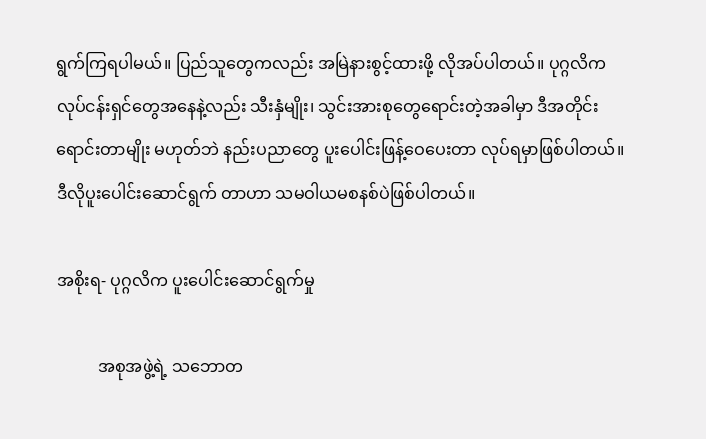ရွက်ကြရပါမယ်။ ပြည်သူတွေကလည်း အမြဲနားစွင့်ထားဖို့ လိုအပ်ပါတယ်။ ပုဂ္ဂလိက လုပ်ငန်းရှင်တွေအနေနဲ့လည်း သီးနှံမျိုး၊ သွင်းအားစုတွေရောင်းတဲ့အခါမှာ ဒီအတိုင်းရောင်းတာမျိုး မဟုတ်ဘဲ နည်းပညာတွေ ပူးပေါင်းဖြန့်ဝေပေးတာ လုပ်ရမှာဖြစ်ပါတယ်။ ဒီလိုပူးပေါင်းဆောင်ရွက် တာဟာ သမဝါယမစနစ်ပဲဖြစ်ပါတယ်။

အစိုးရ- ပုဂ္ဂလိက ပူးပေါင်းဆောင်ရွက်မှု

          အစုအဖွဲ့ရဲ့ သဘောတ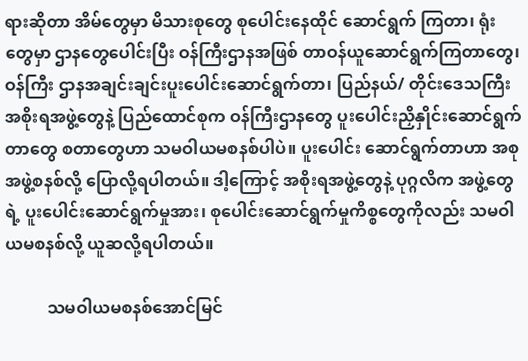ရားဆိုတာ အိမ်တွေမှာ မိသားစုတွေ စုပေါင်းနေထိုင် ဆောင်ရွက် ကြတာ၊ ရုံးတွေမှာ ဌာနတွေပေါင်းပြီး ဝန်ကြီးဌာနအဖြစ် တာဝန်ယူဆောင်ရွက်ကြတာတွေ၊ ဝန်ကြီး ဌာနအချင်းချင်းပူးပေါင်းဆောင်ရွက်တာ၊ ပြည်နယ်/ တိုင်းဒေသကြီးအစိုးရအဖွဲ့တွေနဲ့ ပြည်ထောင်စုက ဝန်ကြီးဌာနတွေ ပူးပေါင်းညှိနှိုင်းဆောင်ရွက်တာတွေ စတာတွေဟာ သမဝါယမစနစ်ပါပဲ။ ပူးပေါင်း ဆောင်ရွက်တာဟာ အစုအဖွဲ့စနစ်လို့ ပြောလို့ရပါတယ်။ ဒါ့ကြောင့် အစိုးရအဖွဲ့တွေနဲ့ ပုဂ္ဂလိက အဖွဲ့တွေရဲ့ ပူးပေါင်းဆောင်ရွက်မှုအား၊ စုပေါင်းဆောင်ရွက်မှုကိစ္စတွေကိုလည်း သမဝါယမစနစ်လို့ ယူဆလို့ရပါတယ်။

          သမဝါယမစနစ်အောင်မြင်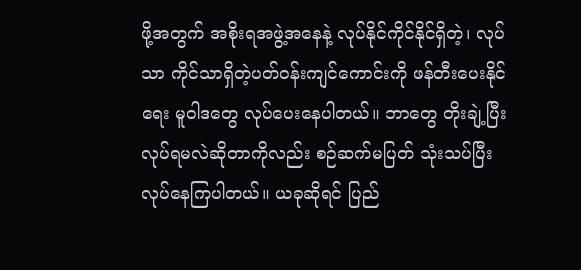ဖို့အတွက် အစိုးရအဖွဲ့အနေနဲ့ လုပ်နိုင်ကိုင်နိုင်ရှိတဲ့၊ လုပ်သာ ကိုင်သာရှိတဲ့ပတ်ဝန်းကျင်ကောင်းကို ဖန်တီးပေးနိုင်ရေး မူဝါဒတွေ လုပ်ပေးနေပါတယ်။ ဘာတွေ တိုးချဲ့ပြီး လုပ်ရမလဲဆိုတာကိုလည်း စဉ်ဆက်မပြတ် သုံးသပ်ပြီး လုပ်နေကြပါတယ်။ ယခုဆိုရင် ပြည်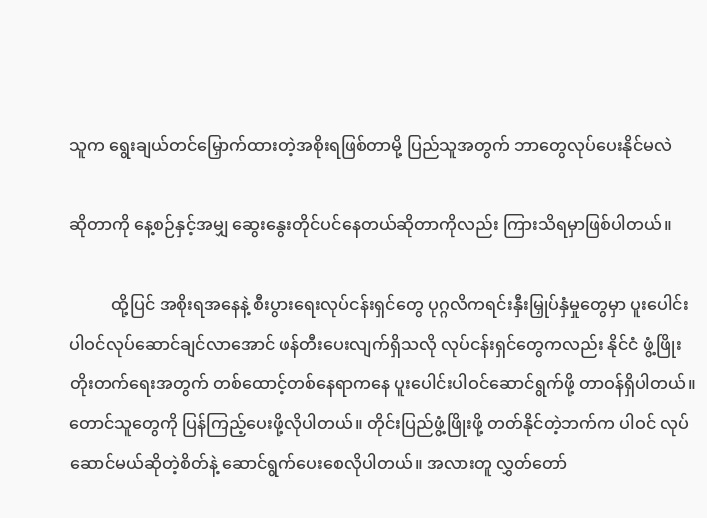သူက ရွေးချယ်တင်မြှောက်ထားတဲ့အစိုးရဖြစ်တာမို့ ပြည်သူအတွက် ဘာတွေလုပ်ပေးနိုင်မလဲ

ဆိုတာကို နေ့စဉ်နှင့်အမျှ ဆွေးနွေးတိုင်ပင်နေတယ်ဆိုတာကိုလည်း ကြားသိရမှာဖြစ်ပါတယ်။

          ထို့ပြင် အစိုးရအနေနဲ့ စီးပွားရေးလုပ်ငန်းရှင်တွေ ပုဂ္ဂလိကရင်းနှီးမြှုပ်နှံမှုတွေမှာ ပူးပေါင်း ပါဝင်လုပ်ဆောင်ချင်လာအောင် ဖန်တီးပေးလျက်ရှိသလို လုပ်ငန်းရှင်တွေကလည်း နိုင်ငံ ဖွံ့ဖြိုး တိုးတက်ရေးအတွက် တစ်ထောင့်တစ်နေရာကနေ ပူးပေါင်းပါဝင်ဆောင်ရွက်ဖို့ တာဝန်ရှိပါတယ်။ တောင်သူတွေကို ပြန်ကြည့်ပေးဖို့လိုပါတယ်။ တိုင်းပြည်ဖွံ့ဖြိုးဖို့ တတ်နိုင်တဲ့ဘက်က ပါဝင် လုပ်ဆောင်မယ်ဆိုတဲ့စိတ်နဲ့ ဆောင်ရွက်ပေးစေလိုပါတယ်။ အလားတူ လွှတ်တော်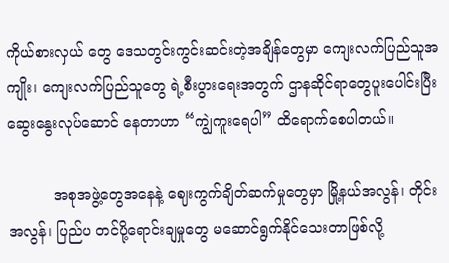ကိုယ်စားလှယ် တွေ ဒေသတွင်းကွင်းဆင်းတဲ့အချိန်တွေမှာ ကျေးလက်ပြည်သူအကျိုး၊ ကျေးလက်ပြည်သူတွေ ရဲ့စီးပွားရေးအတွက် ဌာနဆိုင်ရာတွေပူးပေါင်းပြီး ဆွေးနွေးလုပ်ဆောင် နေတာဟာ “ကျွဲကူးရေပါ” ထိရောက်စေပါတယ်။

          အစုအဖွဲ့တွေအနေနဲ့ ဈေးကွက်ချိတ်ဆက်မှုတွေမှာ မြို့နယ်အလွန်၊ တိုင်းအလွန်၊ ပြည်ပ တင်ပို့ရောင်းချမှုတွေ မဆောင်ရွက်နိုင်သေးတာဖြစ်လို့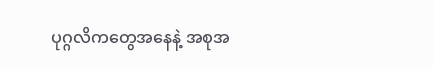ပုဂ္ဂလိကတွေအနေနဲ့ အစုအ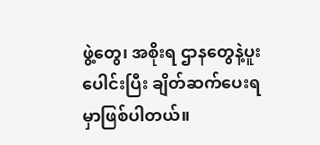ဖွဲ့တွေ၊ အစိုးရ ဌာနတွေနဲ့ပူးပေါင်းပြီး ချိတ်ဆက်ပေးရမှာဖြစ်ပါတယ်။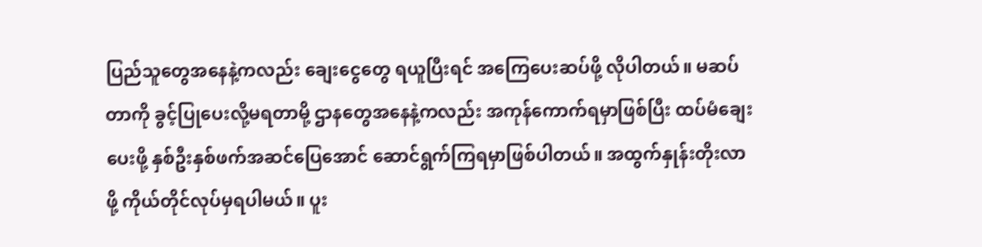ပြည်သူတွေအနေနဲ့ကလည်း ချေးငွေတွေ ရယူပြီးရင် အကြေပေးဆပ်ဖို့ လိုပါတယ်။ မဆပ် တာကို ခွင့်ပြုပေးလို့မရတာမို့ ဌာနတွေအနေနဲ့ကလည်း အကုန်ကောက်ရမှာဖြစ်ပြီး ထပ်မံချေး ပေးဖို့ နှစ်ဦးနှစ်ဖက်အဆင်ပြေအောင် ဆောင်ရွက်ကြရမှာဖြစ်ပါတယ်။ အထွက်နှုန်းတိုးလာဖို့ ကိုယ်တိုင်လုပ်မှရပါမယ်။ ပူး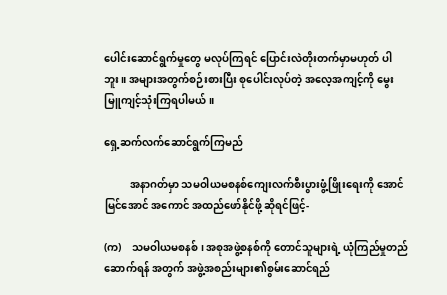ပေါင်းဆောင်ရွက်မှုတွေ မလုပ်ကြရင် ပြောင်းလဲတိုးတက်မှာမဟုတ် ပါဘူး။ အများအတွက်စဉ်းစားပြီး စုပေါင်းလုပ်တဲ့ အလေ့အကျင့်ကို မွေးမြူကျင့်သုံးကြရပါမယ်။

ရှေ့ဆက်လက်ဆောင်ရွက်ကြမည်

          အနာဂတ်မှာ သမဝါယမစနစ်ကျေးလက်စီးပွားဖွံ့ဖြိုးရေးကို အောင်မြင်အောင် အကောင် အထည်ဖော်နိုင်ဖို့ ဆိုရင်ဖြင့်-

(က)    သမဝါယမစနစ်၊ အစုအဖွဲ့စနစ်ကို တောင်သူများရဲ့ ယုံကြည်မှုတည်ဆောက်ရန် အတွက် အဖွဲ့အစည်းများ၏စွမ်းဆောင်ရည်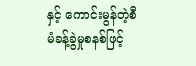နှင့် ကောင်းမွန်တဲ့စီမံခန့်ခွဲမှုစနစ်ဖြင့်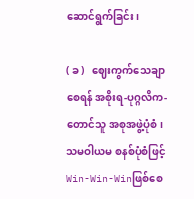ဆောင်ရွက်ခြင်း၊

( ခ )   ဈေးကွက်သေချာစေရန် အစိုးရ-ပုဂ္ဂလိက-တောင်သူ အစုအဖွဲ့ပုံစံ၊ သမဝါယမ စနစ်ပုံစံဖြင့် Win-Win-Winဖြစ်စေ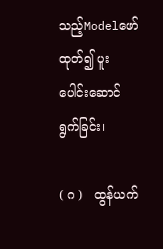သည့်Modelဖော်ထုတ်၍ ပူးပေါင်းဆောင်ရွက်ခြင်း၊

( ဂ )   ထွန်ယက်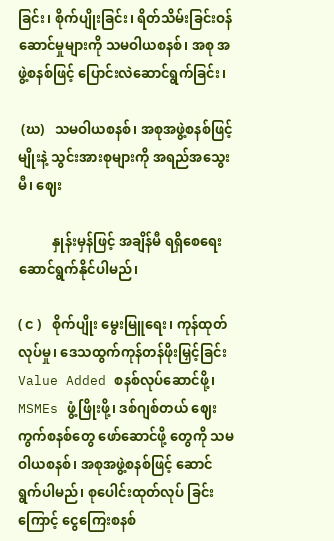ခြင်း၊ စိုက်ပျိုးခြင်း၊ ရိတ်သိမ်းခြင်းဝန်ဆောင်မှုများကို သမဝါယစနစ်၊ အစု အဖွဲ့စနစ်ဖြင့် ပြောင်းလဲဆောင်ရွက်ခြင်း၊

 (ဃ)   သမဝါယစနစ်၊ အစုအဖွဲ့စနစ်ဖြင့် မျိုးနဲ့ သွင်းအားစုများကို အရည်အသွေးမီ၊ ဈေး

          နှုန်းမှန်ဖြင့် အချိန်မီ ရရှိစေရေး ဆောင်ရွက်နိုင်ပါမည်၊

( င )   စိုက်ပျိုး မွေးမြူရေး၊ ကုန်ထုတ်လုပ်မှု၊ ဒေသထွက်ကုန်တန်ဖိုးမြှင့်ခြင်းValue Added စနစ်လုပ်ဆောင်ဖို့၊ MSMEs ဖွံ့ဖြိုးဖို့၊ ဒစ်ဂျစ်တယ် ဈေးကွက်စနစ်တွေ ဖော်ဆောင်ဖို့ တွေကို သမဝါယစနစ်၊ အစုအဖွဲ့စနစ်ဖြင့် ဆောင်ရွက်ပါမည်၊ စုပေါင်းထုတ်လုပ် ခြင်းကြောင့် ငွေကြေးစနစ်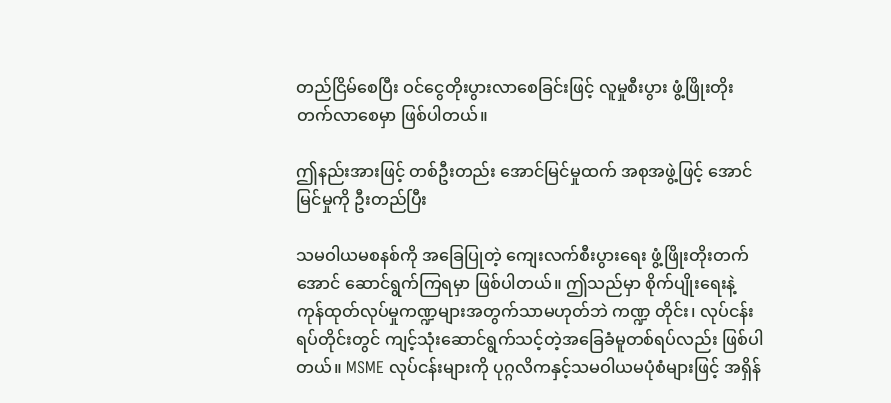တည်ငြိမ်စေပြီး ဝင်ငွေတိုးပွားလာစေခြင်းဖြင့် လူမှုစီးပွား ဖွံ့ဖြိုးတိုးတက်လာစေမှာ ဖြစ်ပါတယ်။

ဤနည်းအားဖြင့် တစ်ဦးတည်း အောင်မြင်မှုထက် အစုအဖွဲ့ဖြင့် အောင်မြင်မှုကို ဦးတည်ပြီး

သမဝါယမစနစ်ကို အခြေပြုတဲ့ ကျေးလက်စီးပွားရေး ဖွံ့ဖြိုးတိုးတက်အောင် ဆောင်ရွက်ကြရမှာ ဖြစ်ပါတယ်။ ဤသည်မှာ စိုက်ပျိုးရေးနဲ့ ကုန်ထုတ်လုပ်မှုကဏ္ဍများအတွက်သာမဟုတ်ဘဲ ကဏ္ဍ တိုင်း၊ လုပ်ငန်းရပ်တိုင်းတွင် ကျင့်သုံးဆောင်ရွက်သင့်တဲ့အခြေခံမူတစ်ရပ်လည်း ဖြစ်ပါတယ်။ MSME လုပ်ငန်းများကို ပုဂ္ဂလိကနှင့်သမဝါယမပုံစံများဖြင့် အရှိန်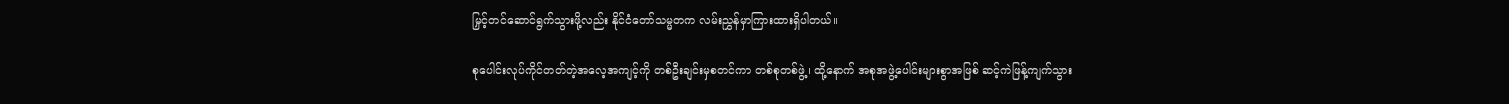မြှင့်တင်ဆောင်ရွက်သွားဖို့လည်း နိုင်ငံတော်သမ္မတက လမ်းညွှန်မှာကြားထားရှိပါတယ်။

စုပေါင်းလုပ်ကိုင်တတ်တဲ့အလေ့အကျင့်ကို တစ်ဦးချင်းမှစတင်ကာ တစ်စုတစ်ဖွဲ့၊ ထို့နောက် အစုအဖွဲ့ပေါင်းများစွာအဖြစ် ဆင့်ကဲဖြန့်ကျက်သွား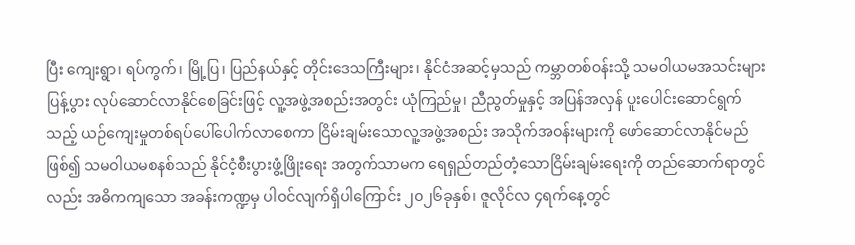ပြီး ကျေးရွာ၊ ရပ်ကွက်၊ မြို့ပြ၊ ပြည်နယ်နှင့် တိုင်းဒေသကြီးများ၊ နိုင်ငံအဆင့်မှသည် ကမ္ဘာတစ်ဝန်းသို့ သမဝါယမအသင်းများ ပြန့်ပွား လုပ်ဆောင်လာနိုင်စေခြင်းဖြင့် လူ့အဖွဲ့အစည်းအတွင်း ယုံကြည်မှု၊ ညီညွတ်မှုနှင့် အပြန်အလှန် ပူးပေါင်းဆောင်ရွက်သည့် ယဉ်ကျေးမှုတစ်ရပ်ပေါ်ပေါက်လာစေကာ ငြိမ်းချမ်းသောလူ့အဖွဲ့အစည်း အသိုက်အဝန်းများကို ဖော်ဆောင်လာနိုင်မည်ဖြစ်၍ သမဝါယမစနစ်သည် နိုင်ငံ့စီးပွားဖွံ့ဖြိုးရေး အတွက်သာမက ရေရှည်တည်တံ့သောငြိမ်းချမ်းရေးကို တည်ဆောက်ရာတွင်လည်း အဓိကကျသော အခန်းကဏ္ဍမှ ပါဝင်လျက်ရှိပါကြောင်း ၂၀၂၆ခုနှစ်၊ ဇူလိုင်လ ၄ရက်နေ့တွင်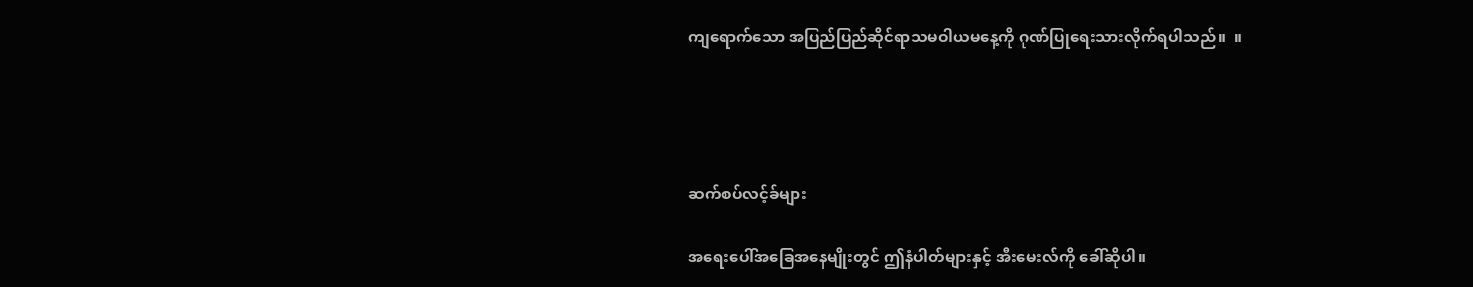ကျရောက်သော အပြည်ပြည်ဆိုင်ရာသမဝါယမနေ့ကို ဂုဏ်ပြုရေးသားလိုက်ရပါသည်။  ။




ဆက်စပ်လင့်ခ်များ

အရေးပေါ်အခြေအနေမျိုးတွင် ဤနံပါတ်များနှင့် အီးမေးလ်ကို ခေါ်ဆိုပါ။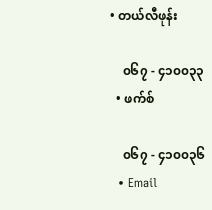• တယ်လီဖုန်း

    ၀၆၇ - ၄၁၀၀၃၃
  • ဖက်စ်

    ၀၆၇ - ၄၁၀၀၃၆
  • Email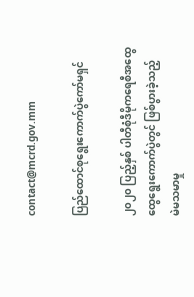contact@mcrd.gov.mm

ပြည်ထောင်စုရွေးကောက်ပွဲကော်မရှင်

၂၀၂၀ ပြည့်နှစ် ပါတီစုံဒီမိုကရေစီအထွေထွေရွေးကောက်ပွဲတွင် ဖြစ်ပွားခဲ့သည့်
မဲမသမာမှု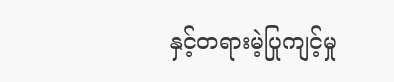နှင့်တရားမဲ့ပြုကျင့်မှု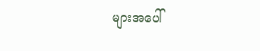များအပေါ်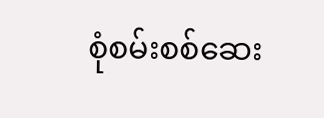စုံစမ်းစစ်ဆေး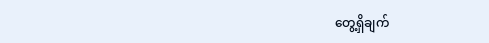တွေ့ရှိချက်